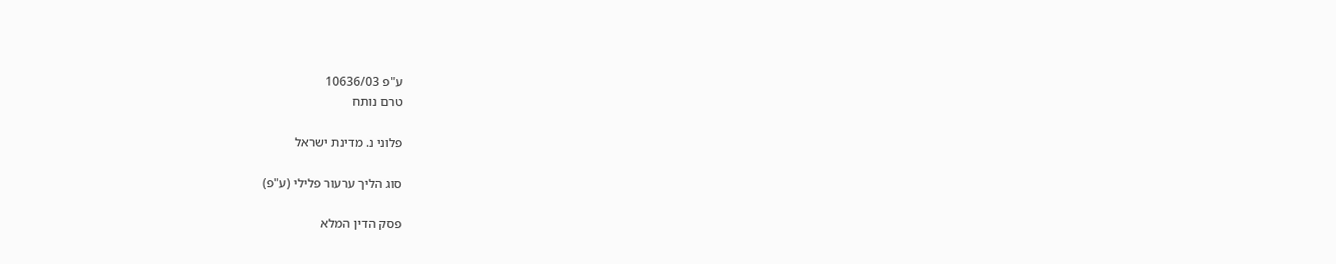ע"פ 10636/03
טרם נותח

פלוני נ. מדינת ישראל

סוג הליך ערעור פלילי (ע"פ)

פסק הדין המלא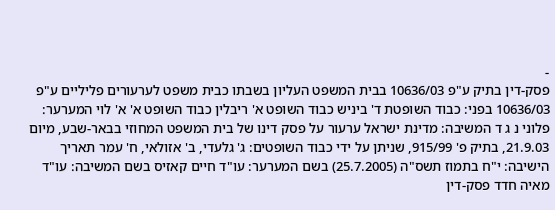-
פסק-דין בתיק ע"פ 10636/03 בבית המשפט העליון בשבתו כבית משפט לערעורים פליליים ע"פ 10636/03 בפני: כבוד השופטת ד' ביניש כבוד השופט א' ריבלין כבוד השופט א' א' לוי המערער: פלוני נ ג ד המשיבה: מדינת ישראל ערעור על פסק דינו של בית המשפט המחוזי בבאר-שבע, מיום 21.9.03, בתיק פ' 915/99, שניתן על ידי כבוד השופטים: ג' גלעדי, ב' אזולאי, ח' עמר תאריך הישיבה: י"ח בתמוז תשס"ה (25.7.2005) בשם המערער: עו"ד חיים קאזיס בשם המשיבה: עו"ד מאיה חדד פסק-דין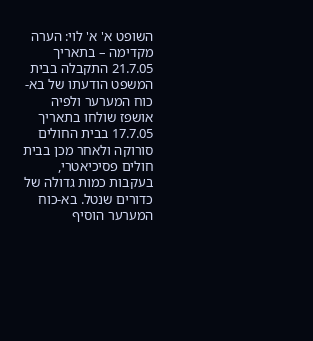השופט א' א' לוי: הערה מקדימה – בתאריך 21.7.05 התקבלה בבית המשפט הודעתו של בא-כוח המערער ולפיה אושפז שולחו בתאריך 17.7.05 בבית החולים סורוקה ולאחר מכן בבית חולים פסיכיאטרי, בעקבות כמות גדולה של כדורים שנטל. בא-כוח המערער הוסיף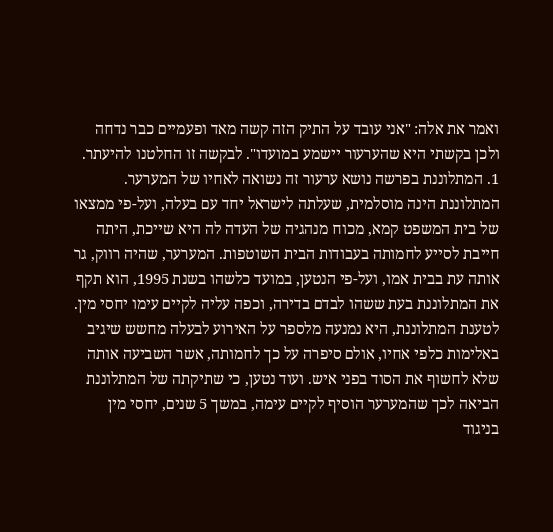ואמר את אלה: "אני עובד על התיק הזה קשה מאד ופעמיים כבר נדחה ולכן בקשתי היא שהערעור יישמע במועדו". לבקשה זו החלטנו להיעתר. 1. המתלוננת בפרשה נושא ערעור זה נשואה לאחיו של המערער. המתלוננת הינה מוסלמית, שעלתה לישראל יחד עם בעלה, ועל-פי ממצאו של בית המשפט קמא, מכוח מנהגיה של העדה לה היא שייכת, היתה חייבת לסייע לחמותה בעבודות הבית השוטפות. המערער, שהיה רווק, גר אותה עת בבית אמו, ועל-פי הנטען, במועד כלשהו בשנת 1995, הוא תקף את המתלוננת בעת ששהו לבדם בדירה, וכפה עליה לקיים עימו יחסי מין. לטענת המתלוננת, היא נמנעה מלספר על האירוע לבעלה מחשש שיגיב באלימות כלפי אחיו, אולם סיפרה על כך לחמותה, אשר השביעה אותה שלא לחשוף את הסוד בפני איש. ועוד נטען, כי שתיקתה של המתלוננת הביאה לכך שהמערער הוסיף לקיים עימה, במשך 5 שנים, יחסי מין בניגוד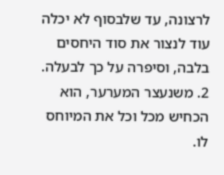לרצונה, עד שלבסוף לא יכלה עוד לנצור את סוד היחסים בלבה, וסיפרה על כך לבעלה. 2. משנעצר המערער, הוא הכחיש מכל וכל את המיוחס לו.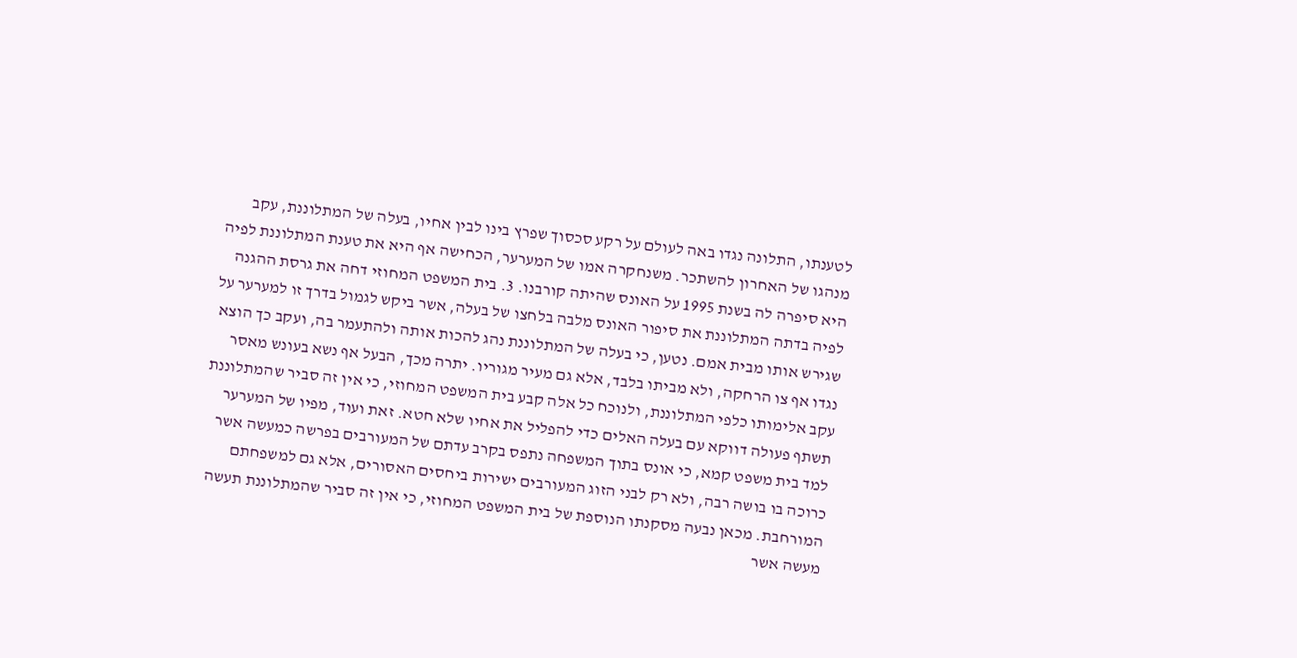לטענתו, התלונה נגדו באה לעולם על רקע סכסוך שפרץ בינו לבין אחיו, בעלה של המתלוננת, עקב מנהגו של האחרון להשתכר. משנחקרה אמו של המערער, הכחישה אף היא את טענת המתלוננת לפיה היא סיפרה לה בשנת 1995 על האונס שהיתה קורבנו. 3. בית המשפט המחוזי דחה את גרסת ההגנה לפיה בדתה המתלוננת את סיפור האונס מלבה בלחצו של בעלה, אשר ביקש לגמול בדרך זו למערער על שגירש אותו מבית אמם. נטען, כי בעלה של המתלוננת נהג להכות אותה ולהתעמר בה, ועקב כך הוצא נגדו אף צו הרחקה, ולא מביתו בלבד, אלא גם מעיר מגוריו. יתרה מכך, הבעל אף נשא בעונש מאסר עקב אלימותו כלפי המתלוננת, ולנוכח כל אלה קבע בית המשפט המחוזי, כי אין זה סביר שהמתלוננת תשתף פעולה דווקא עם בעלה האלים כדי להפליל את אחיו שלא חטא. זאת ועוד, מפיו של המערער למד בית משפט קמא, כי אונס בתוך המשפחה נתפס בקרב עדתם של המעורבים בפרשה כמעשה אשר כרוכה בו בושה רבה, ולא רק לבני הזוג המעורבים ישירות ביחסים האסורים, אלא גם למשפחתם המורחבת. מכאן נבעה מסקנתו הנוספת של בית המשפט המחוזי, כי אין זה סביר שהמתלוננת תעשה מעשה אשר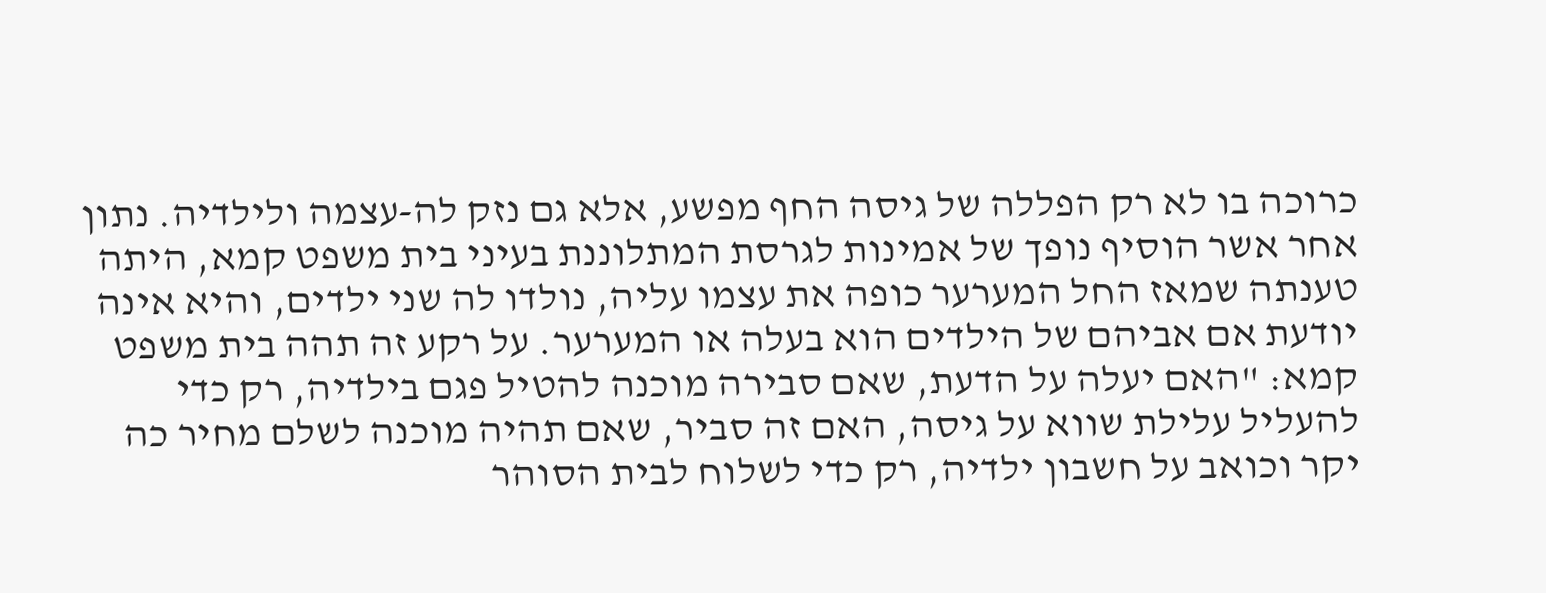כרוכה בו לא רק הפללה של גיסה החף מפשע, אלא גם נזק לה-עצמה ולילדיה. נתון אחר אשר הוסיף נופך של אמינות לגרסת המתלוננת בעיני בית משפט קמא, היתה טענתה שמאז החל המערער כופה את עצמו עליה, נולדו לה שני ילדים, והיא אינה יודעת אם אביהם של הילדים הוא בעלה או המערער. על רקע זה תהה בית משפט קמא: "האם יעלה על הדעת, שאם סבירה מוכנה להטיל פגם בילדיה, רק כדי להעליל עלילת שווא על גיסה, האם זה סביר, שאם תהיה מוכנה לשלם מחיר כה יקר וכואב על חשבון ילדיה, רק כדי לשלוח לבית הסוהר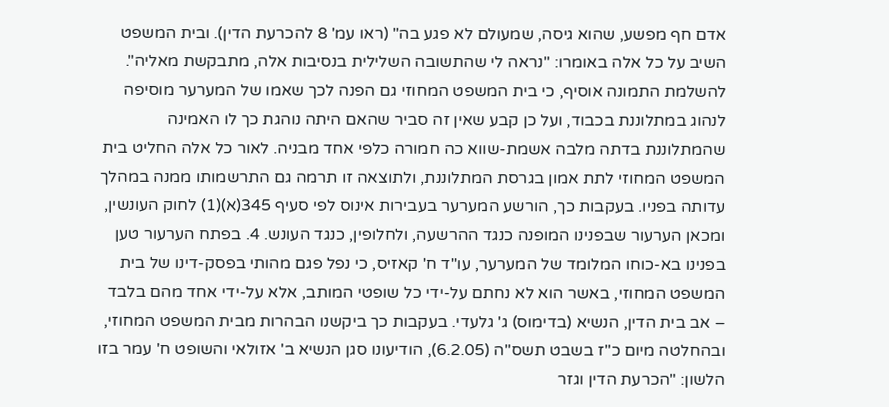אדם חף מפשע, שהוא גיסה, שמעולם לא פגע בה" (ראו עמ' 8 להכרעת הדין). ובית המשפט השיב על כל אלה באומרו: "נראה לי שהתשובה השלילית בנסיבות אלה, מתבקשת מאליה". להשלמת התמונה אוסיף, כי בית המשפט המחוזי גם הפנה לכך שאמו של המערער מוסיפה לנהוג במתלוננת בכבוד, ועל כן קבע שאין זה סביר שהאם היתה נוהגת כך לו האמינה שהמתלוננת בדתה מלבה אשמת-שווא כה חמורה כלפי אחד מבניה. לאור כל אלה החליט בית המשפט המחוזי לתת אמון בגרסת המתלוננת, ולתוצאה זו תרמה גם התרשמותו ממנה במהלך עדותה בפניו. בעקבות כך, הורשע המערער בעבירות אינוס לפי סעיף 345(א)(1) לחוק העונשין, ומכאן הערעור שבפנינו המופנה כנגד ההרשעה, ולחלופין, כנגד העונש. 4. בפתח הערעור טען בפנינו בא-כוחו המלומד של המערער, עו"ד ח' קאזיס, כי נפל פגם מהותי בפסק-דינו של בית המשפט המחוזי, באשר הוא לא נחתם על-ידי כל שופטי המותב, אלא על-ידי אחד מהם בלבד – אב בית הדין, הנשיא (בדימוס) ג' גלעדי. בעקבות כך ביקשנו הבהרות מבית המשפט המחוזי, ובהחלטה מיום כ"ז בשבט תשס"ה (6.2.05), הודיעונו סגן הנשיא ב' אזולאי והשופט ח' עמר בזו הלשון: "הכרעת הדין וגזר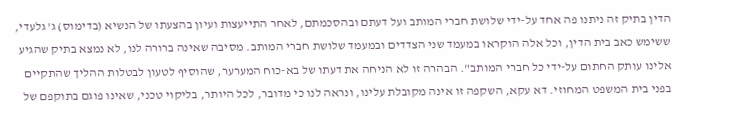הדין בתיק זה ניתנו פה אחד על-ידי שלושת חברי המותב ועל דעתם ובהסכמתם, לאחר התייעצות ועיון בהצעתו של הנשיא (בדימוס) ג' גלעדי, ששימש כאב בית הדין, וכל אלה הוקראו במעמד שני הצדדים ובמעמד שלושת חברי המותב. מסיבה שאינה ברורה לנו, לא נמצא בתיק שהגיע אלינו עותק החתום על-ידי כל חברי המותב". הבהרה זו לא הניחה את דעתו של בא-כוח המערער, שהוסיף לטעון לבטלות ההליך שהתקיים בפני בית המשפט המחוזי. דא עקא, השקפה זו אינה מקובלת עלינו, ונראה לנו כי מדובר, לכל היותר, בליקוי טכני, שאינו פוגם בתוקפם של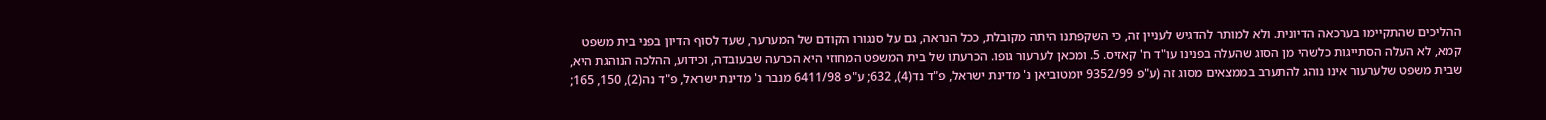ההליכים שהתקיימו בערכאה הדיונית. ולא למותר להדגיש לעניין זה, כי השקפתנו היתה מקובלת, ככל הנראה, גם על סנגורו הקודם של המערער, שעד לסוף הדיון בפני בית משפט קמא, לא העלה הסתייגות כלשהי מן הסוג שהעלה בפנינו עו"ד ח' קאזיס. 5. ומכאן לערעור גופו. הכרעתו של בית המשפט המחוזי היא הכרעה שבעובדה, וכידוע, ההלכה הנוהגת היא, שבית משפט שלערעור אינו נוהג להתערב בממצאים מסוג זה (ע"פ 9352/99 יומטוביאן נ' מדינת ישראל, פ"ד נד(4), 632; ע"פ 6411/98 מנבר נ' מדינת ישראל, פ"ד נה(2), 150, 165;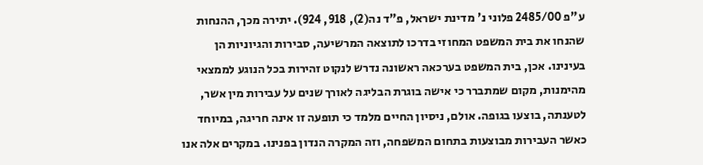ע"פ 2485/00 פלוני נ' מדינת ישראל, פ"ד נה(2), 918, 924). יתירה מכך, ההנחות שהנחו את בית המשפט המחוזי בדרכו לתוצאה המרשיעה, סבירות והגיוניות הן בעינינו. אכן, בית המשפט בערכאה ראשונה נדרש לנקוט זהירות בכל הנוגע לממצאי מהימנות, מקום שמתברר כי אישה בוגרת הבליגה לאורך שנים על עבירות מין אשר, לטענתה, בוצעו בגופה. אולם, ניסיון החיים מלמד כי תופעה זו אינה חריגה, במיוחד כאשר העבירות מבוצעות בתחום המשפחה, וזה המקרה הנדון בפנינו. במקרים אלה אנו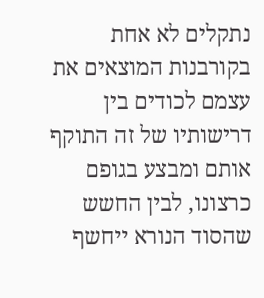נתקלים לא אחת בקורבנות המוצאים את עצמם לכודים בין דרישותיו של זה התוקף אותם ומבצע בגופם כרצונו, לבין החשש שהסוד הנורא ייחשף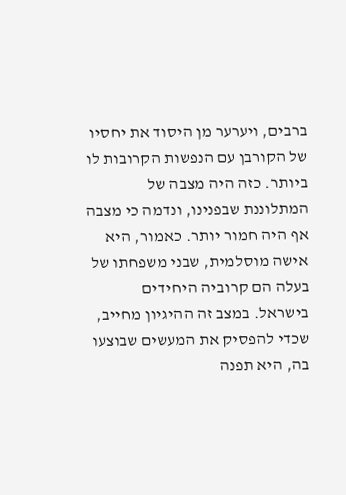ברבים, ויערער מן היסוד את יחסיו של הקורבן עם הנפשות הקרובות לו ביותר. כזה היה מצבה של המתלוננת שבפנינו, ונדמה כי מצבה אף היה חמור יותר. כאמור, היא אישה מוסלמית, שבני משפחתו של בעלה הם קרוביה היחידים בישראל. במצב זה ההיגיון מחייב, שכדי להפסיק את המעשים שבוצעו בה, היא תפנה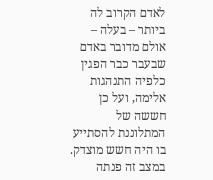לאדם הקרוב לה ביותר – בעלה – אולם מדובר באדם שבעבר כבר הפגין כלפיה התנהגות אלימה, ועל כן חששה של המתלוננת להסתייע בו היה חשש מוצדק. במצב זה פנתה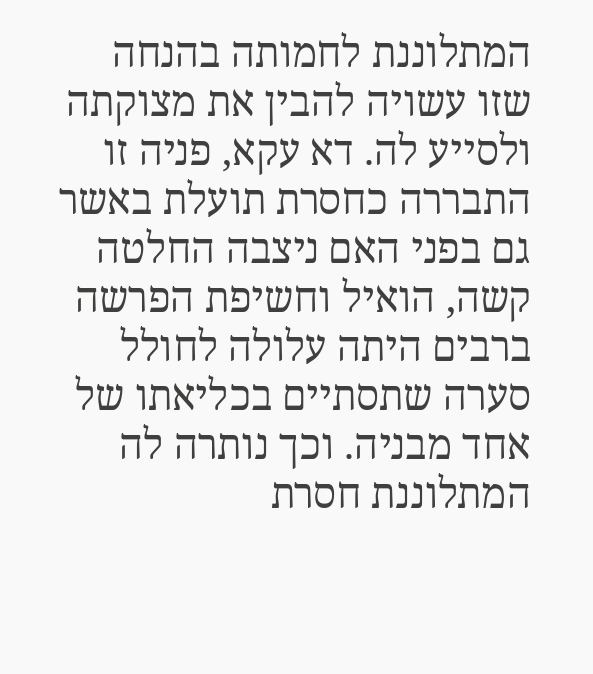המתלוננת לחמותה בהנחה שזו עשויה להבין את מצוקתה ולסייע לה. דא עקא, פניה זו התבררה כחסרת תועלת באשר גם בפני האם ניצבה החלטה קשה, הואיל וחשיפת הפרשה ברבים היתה עלולה לחולל סערה שתסתיים בכליאתו של אחד מבניה. וכך נותרה לה המתלוננת חסרת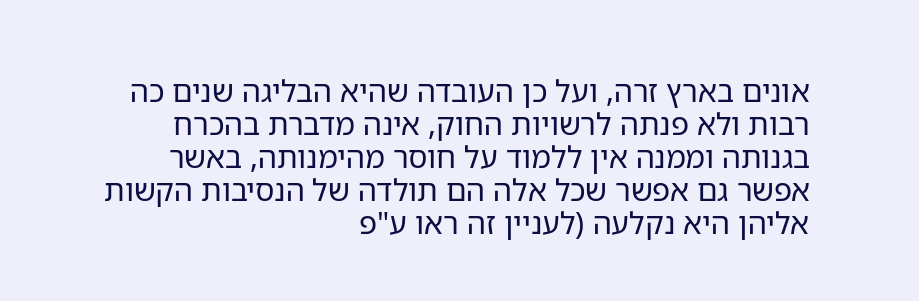אונים בארץ זרה, ועל כן העובדה שהיא הבליגה שנים כה רבות ולא פנתה לרשויות החוק, אינה מדברת בהכרח בגנותה וממנה אין ללמוד על חוסר מהימנותה, באשר אפשר גם אפשר שכל אלה הם תולדה של הנסיבות הקשות אליהן היא נקלעה (לעניין זה ראו ע"פ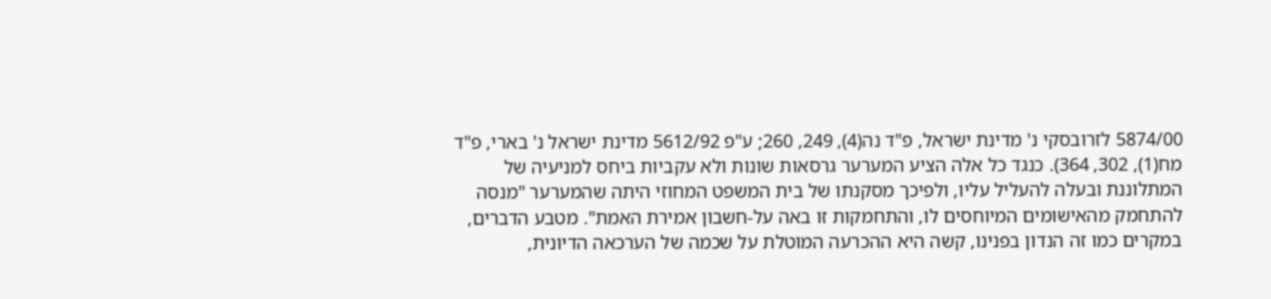5874/00 לזרובסקי נ' מדינת ישראל, פ"ד נה(4), 249, 260; ע"פ 5612/92 מדינת ישראל נ' בארי, פ"ד מח(1), 302, 364). כנגד כל אלה הציע המערער גרסאות שונות ולא עקביות ביחס למניעיה של המתלוננת ובעלה להעליל עליו, ולפיכך מסקנתו של בית המשפט המחוזי היתה שהמערער "מנסה להתחמק מהאישומים המיוחסים לו, והתחמקות זו באה על-חשבון אמירת האמת". מטבע הדברים, במקרים כמו זה הנדון בפנינו, קשה היא ההכרעה המוטלת על שכמה של הערכאה הדיונית,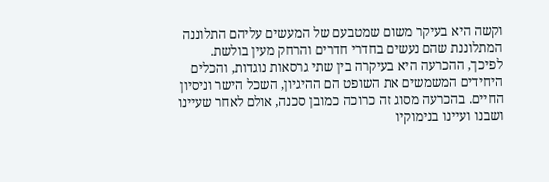וקשה היא בעיקר משום שמטבעם של המעשים עליהם התלוננה המתלוננת שהם נעשים בחדרי חדרים והרחק מעין בולשת. לפיכך, ההכרעה היא בעיקרה בין שתי גרסאות נוגדות, והכלים היחידים המשמשים את השופט הם ההיגיון, השכל הישר וניסיון החיים. בהכרעה מסוג זה כרוכה כמובן סכנה, אולם לאחר שעיינו ושבנו ועיינו בנימוקיו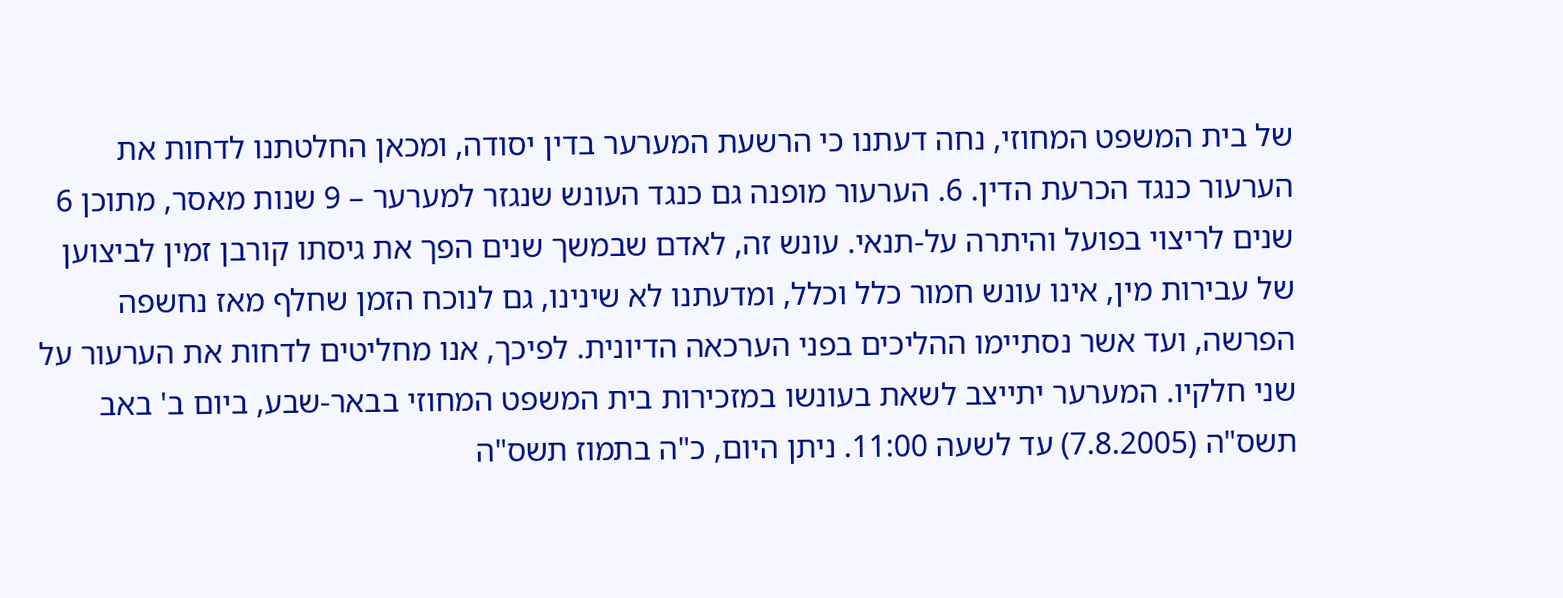של בית המשפט המחוזי, נחה דעתנו כי הרשעת המערער בדין יסודה, ומכאן החלטתנו לדחות את הערעור כנגד הכרעת הדין. 6. הערעור מופנה גם כנגד העונש שנגזר למערער – 9 שנות מאסר, מתוכן 6 שנים לריצוי בפועל והיתרה על-תנאי. עונש זה, לאדם שבמשך שנים הפך את גיסתו קורבן זמין לביצוען של עבירות מין, אינו עונש חמור כלל וכלל, ומדעתנו לא שינינו, גם לנוכח הזמן שחלף מאז נחשפה הפרשה, ועד אשר נסתיימו ההליכים בפני הערכאה הדיונית. לפיכך, אנו מחליטים לדחות את הערעור על שני חלקיו. המערער יתייצב לשאת בעונשו במזכירות בית המשפט המחוזי בבאר-שבע, ביום ב' באב תשס"ה (7.8.2005) עד לשעה 11:00. ניתן היום, כ"ה בתמוז תשס"ה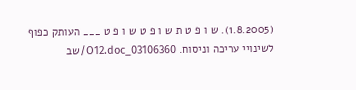(1.8.2005). ש ו פ ט ת ש ו פ ט ש ו פ ט ___ העותק כפוף לשינויי עריכה וניסוח. 03106360_O12.doc/שב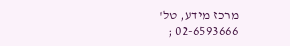מרכז מידע, טל' 02-6593666 ;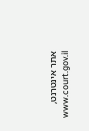אתר אינטרנט, www.court.gov.il